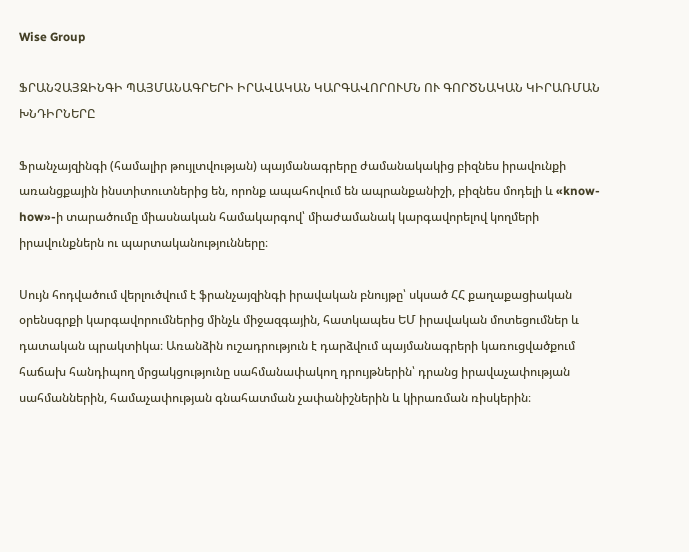Wise Group

ՖՐԱՆՉԱՅԶԻՆԳԻ ՊԱՅՄԱՆԱԳՐԵՐԻ ԻՐԱՎԱԿԱՆ ԿԱՐԳԱՎՈՐՈՒՄՆ ՈՒ ԳՈՐԾՆԱԿԱՆ ԿԻՐԱՌՄԱՆ ԽՆԴԻՐՆԵՐԸ

Ֆրանչայզինգի (համալիր թույլտվության) պայմանագրերը ժամանակակից բիզնես իրավունքի առանցքային ինստիտուտներից են, որոնք ապահովում են ապրանքանիշի, բիզնես մոդելի և «know-how»-ի տարածումը միասնական համակարգով՝ միաժամանակ կարգավորելով կողմերի իրավունքներն ու պարտականությունները։

Սույն հոդվածում վերլուծվում է ֆրանչայզինգի իրավական բնույթը՝ սկսած ՀՀ քաղաքացիական օրենսգրքի կարգավորումներից մինչև միջազգային, հատկապես ԵՄ իրավական մոտեցումներ և դատական պրակտիկա։ Առանձին ուշադրություն է դարձվում պայմանագրերի կառուցվածքում հաճախ հանդիպող մրցակցությունը սահմանափակող դրույթներին՝ դրանց իրավաչափության սահմաններին, համաչափության գնահատման չափանիշներին և կիրառման ռիսկերին։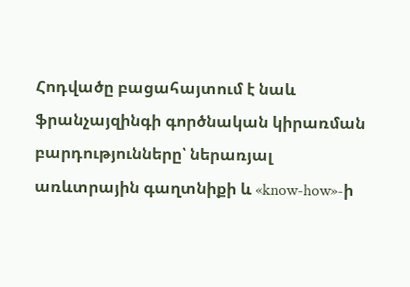Հոդվածը բացահայտում է նաև ֆրանչայզինգի գործնական կիրառման բարդությունները՝ ներառյալ առևտրային գաղտնիքի և «know-how»-ի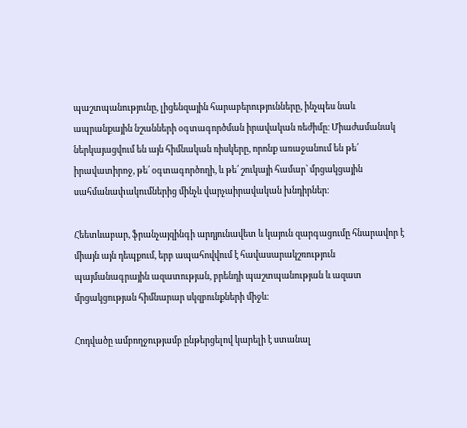պաշտպանությունը, լիցենզային հարաբերությունները, ինչպես նաև ապրանքային նշանների օգտագործման իրավական ռեժիմը։ Միաժամանակ ներկայացվում են այն հիմնական ռիսկերը, որոնք առաջանում են թե՛ իրավատիրոջ, թե՛ օգտագործողի, և թե՛ շուկայի համար՝ մրցակցային սահմանափակումներից մինչև վարչաիրավական խնդիրներ։

Հեետևաբար, ֆրանչայզինգի արդյունավետ և կայուն զարգացումը հնարավոր է միայն այն դեպքում, երբ ապահովվում է հավասարակշռություն պայմանագրային ազատության, բրենդի պաշտպանության և ազատ մրցակցության հիմնարար սկզբունքների միջև։

Հոդվածը ամբողջությամբ ընթերցելով կարելի է ստանալ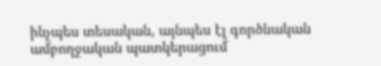ինչպես տեսական, այնպես էլ գործնական ամբողջական պատկերացում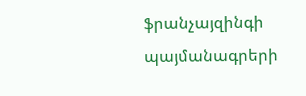ֆրանչայզինգի պայմանագրերի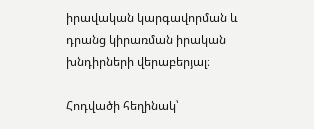իրավական կարգավորման և դրանց կիրառման իրական խնդիրների վերաբերյալ։

Հոդվածի հեղինակ՝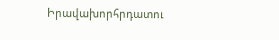Իրավախորհրդատու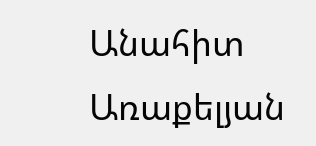Անահիտ Առաքելյան